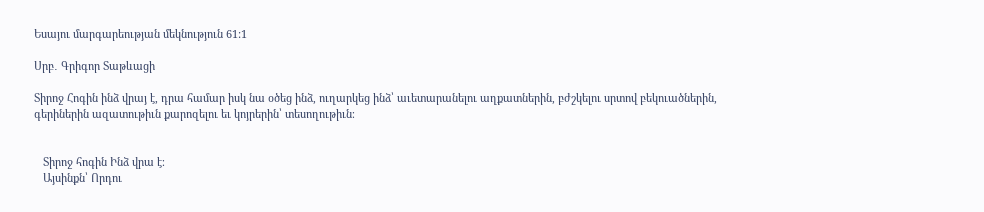Եսայու մարգարեության մեկնություն 61:1

Սրբ․ Գրիգոր Տաթևացի

Տիրոջ Հոգին ինձ վրայ է, դրա համար իսկ նա օծեց ինձ, ուղարկեց ինձ՝ աւետարանելու աղքատներին, բժշկելու սրտով բեկուածներին, գերիներին ազատութիւն քարոզելու եւ կոյրերին՝ տեսողութիւն։


   Տիրոջ հոգին Ինձ վրա է։
   Այսինքն՝ Որդու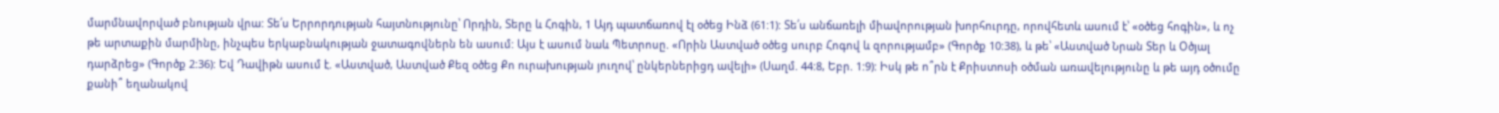մարմնավորված բնության վրա: Տե՛ս Երրորդության հայտնությունը՝ Որդին, Տերը և Հոգին, 1 Այդ պատճառով էլ օծեց Ինձ (61:1): Տե՛ս անճառելի միավորության խորհուրդը, որովհետև ասում է՝ «օծեց հոգին», և ոչ թե արտաքին մարմինը, ինչպես երկաբնակության ջատագովներն են ասում: Այս է ասում նաև Պետրոսը. «Որին Աստված օծեց սուրբ Հոգով և զորությամբ» (Գործք 10:38), և թե՝ «Աստված Նրան Տեր և Օծյալ դարձրեց» (Գործք 2:36): Եվ Դավիթն ասում է. «Աստված, Աստված Քեզ օծեց Քո ուրախության յուղով՝ ընկերներիցդ ավելի» (Սաղմ. 44:8, Եբր. 1:9): Իսկ թե ո՞րն է Քրիստոսի օծման առավելությունը և թե այդ օծումը քանի՞ եղանակով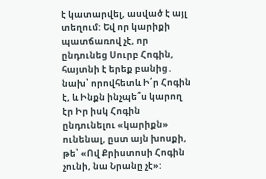է կատարվել, ասված է այլ տեղում: Եվ որ կարիքի պատճառով չէ, որ ընդունեց Սուրբ Հոգին, հայտնի է երեք բանից․ նախ՝ որովհետև Ի՛ր Հոգին է, և Ինքն ինչպե՞ս կարող էր Իր իսկ Հոգին ընդունելու «կարիքն» ունենալ, ըստ այն խոսքի, թե՝ «Ով Քրիստոսի Հոգին չունի, նա Նրանը չէ»: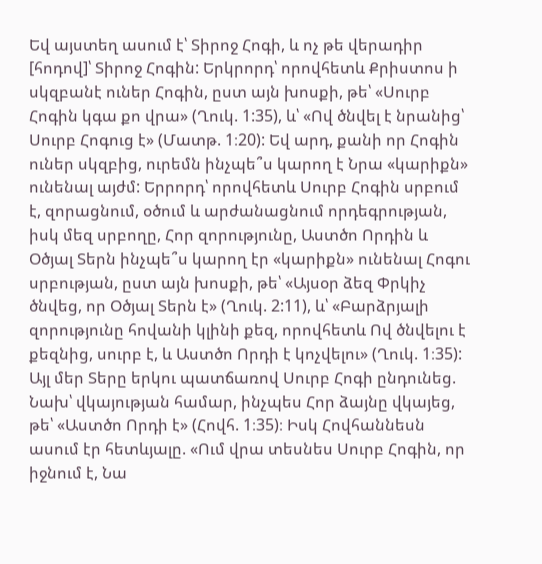Եվ այստեղ ասում է՝ Տիրոջ Հոգի, և ոչ թե վերադիր [հոդով]՝ Տիրոջ Հոգին: Երկրորդ՝ որովհետև Քրիստոս ի սկզբանէ ուներ Հոգին, ըստ այն խոսքի, թե՝ «Սուրբ Հոգին կգա քո վրա» (Ղուկ. 1:35), և՝ «Ով ծնվել է նրանից՝ Սուրբ Հոգուց է» (Մատթ. 1։20): Եվ արդ, քանի որ Հոգին ուներ սկզբից, ուրեմն ինչպե՞ս կարող է Նրա «կարիքն» ունենալ այժմ: Երրորդ՝ որովհետև Սուրբ Հոգին սրբում է, զորացնում, օծում և արժանացնում որդեգրության, իսկ մեզ սրբողը, Հոր զորությունը, Աստծո Որդին և Օծյալ Տերն ինչպե՞ս կարող էր «կարիքն» ունենալ Հոգու սրբության, ըստ այն խոսքի, թե՝ «Այսօր ձեզ Փրկիչ ծնվեց, որ Օծյալ Տերն է» (Ղուկ. 2:11), և՝ «Բարձրյալի զորությունը հովանի կլինի քեզ, որովհետև Ով ծնվելու է քեզնից, սուրբ է, և Աստծո Որդի է կոչվելու» (Ղուկ. 1։35): Այլ մեր Տերը երկու պատճառով Սուրբ Հոգի ընդունեց. Նախ՝ վկայության համար, ինչպես Հոր ձայնը վկայեց, թե՝ «Աստծո Որդի է» (Հովհ. 1։35)։ Իսկ Հովհաննեսն ասում էր հետևյալը. «Ում վրա տեսնես Սուրբ Հոգին, որ իջնում է, Նա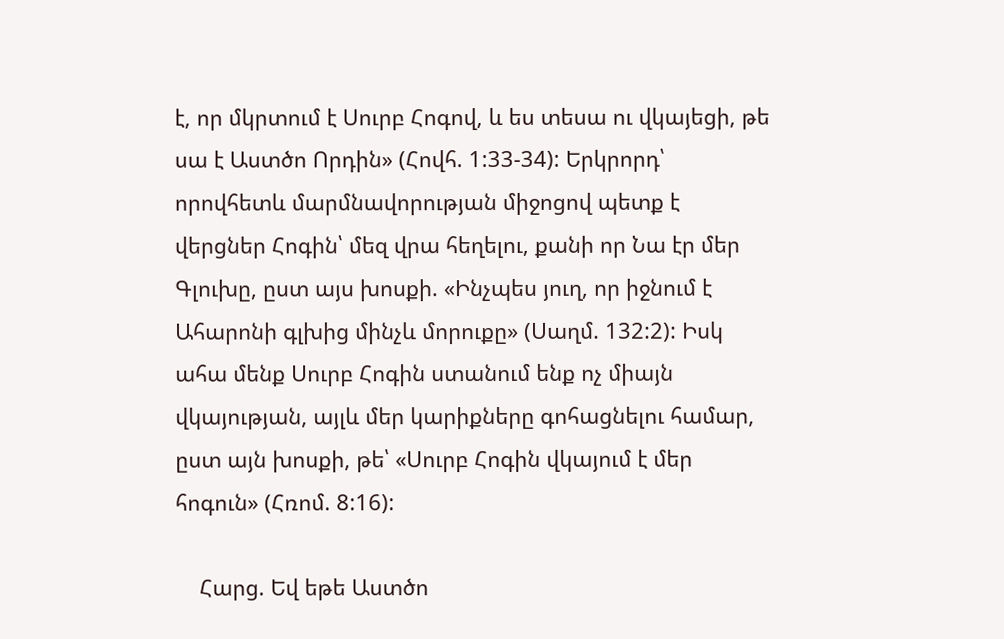է, որ մկրտում է Սուրբ Հոգով, և ես տեսա ու վկայեցի, թե սա է Աստծո Որդին» (Հովհ. 1:33-34): Երկրորդ՝ որովհետև մարմնավորության միջոցով պետք է վերցներ Հոգին՝ մեզ վրա հեղելու, քանի որ Նա էր մեր Գլուխը, ըստ այս խոսքի. «Ինչպես յուղ, որ իջնում է Ահարոնի գլխից մինչև մորուքը» (Սաղմ. 132:2): Իսկ ահա մենք Սուրբ Հոգին ստանում ենք ոչ միայն վկայության, այլև մեր կարիքները գոհացնելու համար, ըստ այն խոսքի, թե՝ «Սուրբ Հոգին վկայում է մեր հոգուն» (Հռոմ. 8:16):

    Հարց. Եվ եթե Աստծո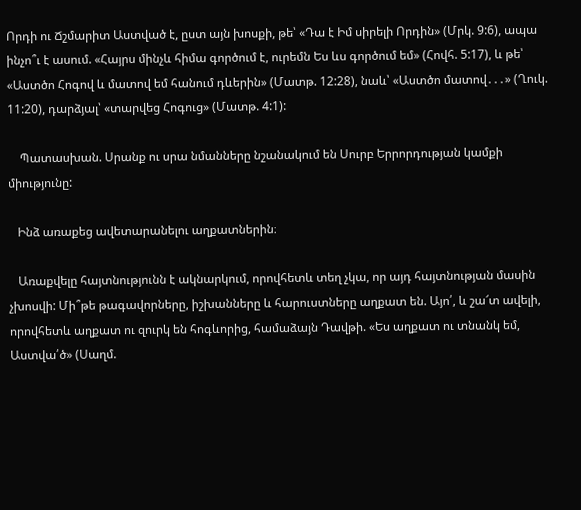Որդի ու Ճշմարիտ Աստված է, ըստ այն խոսքի, թե՝ «Դա է Իմ սիրելի Որդին» (Մրկ. 9:6), ապա ինչո՞ւ է ասում. «Հայրս մինչև հիմա գործում է, ուրեմն Ես ևս գործում եմ» (Հովհ. 5:17), և թե՝ «Աստծո Հոգով և մատով եմ հանում դևերին» (Մատթ. 12:28), նաև՝ «Աստծո մատով․․․» (Ղուկ. 11:20), դարձյալ՝ «տարվեց Հոգուց» (Մատթ. 4:1):

    Պատասխան. Սրանք ու սրա նմանները նշանակում են Սուրբ Երրորդության կամքի միությունը:

   Ինձ առաքեց ավետարանելու աղքատներին։

   Առաքվելը հայտնությունն է ակնարկում, որովհետև տեղ չկա, որ այդ հայտնության մասին չխոսվի: Մի՞թե թագավորները, իշխանները և հարուստները աղքատ են. Այո՛, և շա՜տ ավելի, որովհետև աղքատ ու զուրկ են հոգևորից, համաձայն Դավթի. «Ես աղքատ ու տնանկ եմ, Աստվա՛ծ» (Սաղմ.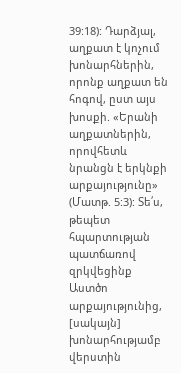39:18): Դարձյալ, աղքատ է կոչում խոնարհներին, որոնք աղքատ են հոգով, ըստ այս խոսքի. «Երանի աղքատներին, որովհետև նրանցն է երկնքի արքայությունը» (Մատթ. 5:3): Տե՛ս, թեպետ հպարտության պատճառով զրկվեցինք Աստծո արքայությունից, [սակայն] խոնարհությամբ վերստին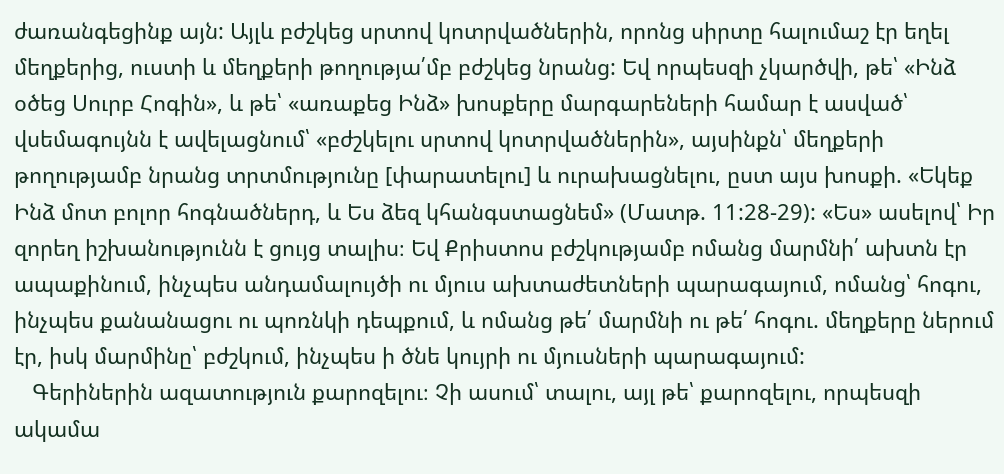ժառանգեցինք այն: Այլև բժշկեց սրտով կոտրվածներին, որոնց սիրտը հալումաշ էր եղել մեղքերից, ուստի և մեղքերի թողությա՛մբ բժշկեց նրանց: Եվ որպեսզի չկարծվի, թե՝ «Ինձ օծեց Սուրբ Հոգին», և թե՝ «առաքեց Ինձ» խոսքերը մարգարեների համար է ասված՝ վսեմագույնն է ավելացնում՝ «բժշկելու սրտով կոտրվածներին», այսինքն՝ մեղքերի թողությամբ նրանց տրտմությունը [փարատելու] և ուրախացնելու, ըստ այս խոսքի. «Եկեք Ինձ մոտ բոլոր հոգնածներդ, և Ես ձեզ կհանգստացնեմ» (Մատթ. 11:28-29): «Ես» ասելով՝ Իր զորեղ իշխանությունն է ցույց տալիս։ Եվ Քրիստոս բժշկությամբ ոմանց մարմնի՛ ախտն էր ապաքինում, ինչպես անդամալույծի ու մյուս ախտաժետների պարագայում, ոմանց՝ հոգու, ինչպես քանանացու ու պոռնկի դեպքում, և ոմանց թե՛ մարմնի ու թե՛ հոգու. մեղքերը ներում էր, իսկ մարմինը՝ բժշկում, ինչպես ի ծնե կույրի ու մյուսների պարագայում:
   Գերիներին ազատություն քարոզելու։ Չի ասում՝ տալու, այլ թե՝ քարոզելու, որպեսզի ակամա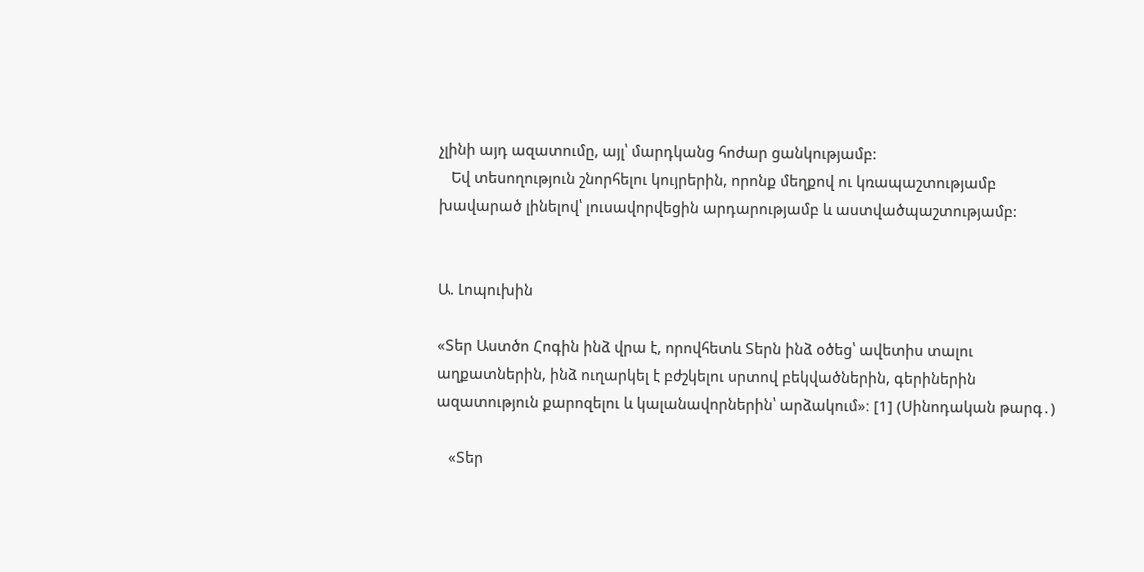չլինի այդ ազատումը, այլ՝ մարդկանց հոժար ցանկությամբ:
   Եվ տեսողություն շնորհելու կույրերին, որոնք մեղքով ու կռապաշտությամբ խավարած լինելով՝ լուսավորվեցին արդարությամբ և աստվածպաշտությամբ:


Ա. Լոպուխին

«Տեր Աստծո Հոգին ինձ վրա է, որովհետև Տերն ինձ օծեց՝ ավետիս տալու աղքատներին, ինձ ուղարկել է բժշկելու սրտով բեկվածներին, գերիներին ազատություն քարոզելու և կալանավորներին՝ արձակում»։ [1] (Սինոդական թարգ․)

   «Տեր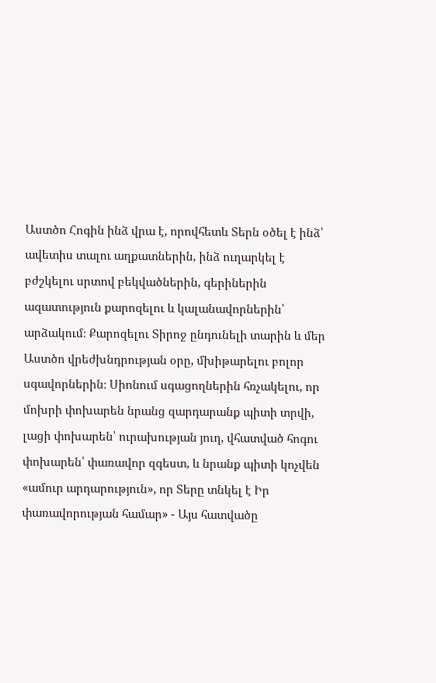Աստծո Հոգին ինձ վրա է, որովհետև Տերն օծել է ինձ՝ ավետիս տալու աղքատներին, ինձ ուղարկել է բժշկելու սրտով բեկվածներին, գերիներին ազատություն քարոզելու և կալանավորներին՝ արձակում։ Քարոզելու Տիրոջ ընդունելի տարին և մեր Աստծո վրեժխնդրության օրը, մխիթարելու բոլոր սգավորներին։ Սիոնում սգացողներին հռչակելու, որ մոխրի փոխարեն նրանց զարդարանք պիտի տրվի, լացի փոխարեն՝ ուրախության յուղ, վհատված հոգու փոխարեն՝ փառավոր զգեստ, և նրանք պիտի կոչվեն «ամուր արդարություն», որ Տերը տնկել է Իր փառավորության համար» - Այս հատվածը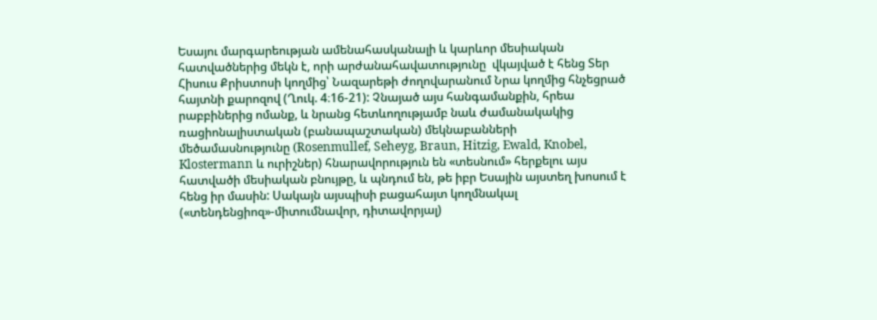Եսայու մարգարեության ամենահասկանալի և կարևոր մեսիական հատվածներից մեկն է, որի արժանահավատությունը  վկայված է հենց Տեր Հիսուս Քրիստոսի կողմից՝ Նազարեթի ժողովարանում Նրա կողմից հնչեցրած հայտնի քարոզով (Ղուկ. 4։16-21): Չնայած այս հանգամանքին, հրեա րաբբիներից ոմանք, և նրանց հետևողությամբ նաև ժամանակակից ռացիոնալիստական (բանապաշտական) մեկնաբանների մեծամասնությունը (Rosenmullef, Seheyg, Braun, Hitzig, Ewald, Knobel, Klostermann և ուրիշներ) հնարավորություն են «տեսնում» հերքելու այս հատվածի մեսիական բնույթը, և պնդում են, թե իբր Եսային այստեղ խոսում է հենց իր մասին: Սակայն այսպիսի բացահայտ կողմնակալ («տենդենցիոզ»-միտումնավոր, դիտավորյալ)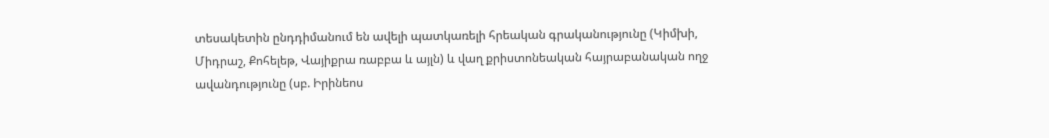տեսակետին ընդդիմանում են ավելի պատկառելի հրեական գրականությունը (Կիմխի, Միդրաշ, Քոհելեթ, Վայիքրա ռաբբա և այլն) և վաղ քրիստոնեական հայրաբանական ողջ ավանդությունը (սբ. Իրինեոս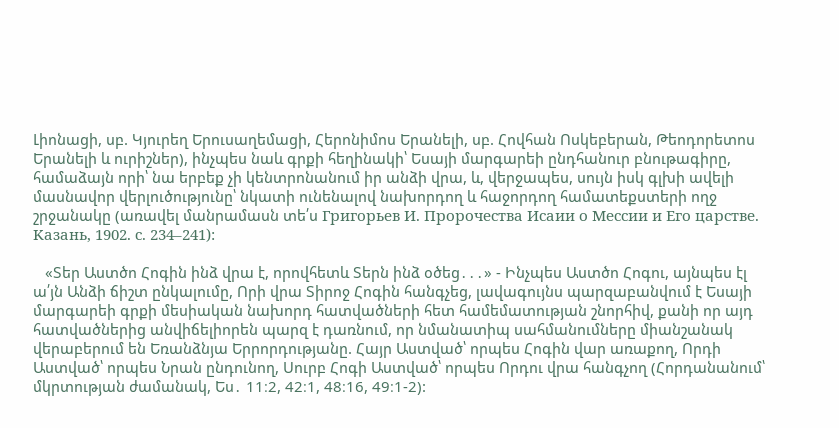Լիոնացի, սբ. Կյուրեղ Երուսաղեմացի, Հերոնիմոս Երանելի, սբ. Հովհան Ոսկեբերան, Թեոդորետոս Երանելի և ուրիշներ), ինչպես նաև գրքի հեղինակի՝ Եսայի մարգարեի ընդհանուր բնութագիրը, համաձայն որի՝ նա երբեք չի կենտրոնանում իր անձի վրա, և, վերջապես, սույն իսկ գլխի ավելի մասնավոր վերլուծությունը՝ նկատի ունենալով նախորդող և հաջորդող համատեքստերի ողջ շրջանակը (առավել մանրամասն տե՛ս Григорьев И. Пророчества Исаии о Мессии и Его царстве. Kазань, 1902. с. 234–241):

   «Տեր Աստծո Հոգին ինձ վրա է, որովհետև Տերն ինձ օծեց․․․» - Ինչպես Աստծո Հոգու, այնպես էլ ա՛յն Անձի ճիշտ ընկալումը, Որի վրա Տիրոջ Հոգին հանգչեց, լավագույնս պարզաբանվում է Եսայի մարգարեի գրքի մեսիական նախորդ հատվածների հետ համեմատության շնորհիվ, քանի որ այդ հատվածներից անվիճելիորեն պարզ է դառնում, որ նմանատիպ սահմանումները միանշանակ վերաբերում են Եռանձնյա Երրորդությանը. Հայր Աստված՝ որպես Հոգին վար առաքող, Որդի Աստված՝ որպես Նրան ընդունող, Սուրբ Հոգի Աստված՝ որպես Որդու վրա հանգչող (Հորդանանում՝ մկրտության ժամանակ, Ես․ 11։2, 42։1, 48։16, 49։1-2):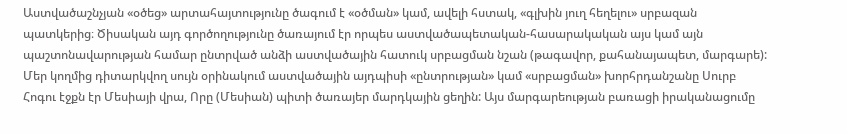Աստվածաշնչյան «օծեց» արտահայտությունը ծագում է «օծման» կամ, ավելի հստակ, «գլխին յուղ հեղելու» սրբազան պատկերից։ Ծիսական այդ գործողությունը ծառայում էր որպես աստվածապետական-հասարակական այս կամ այն պաշտոնավարության համար ընտրված անձի աստվածային հատուկ սրբացման նշան (թագավոր, քահանայապետ, մարգարե): Մեր կողմից դիտարկվող սույն օրինակում աստվածային այդպիսի «ընտրության» կամ «սրբացման» խորհրդանշանը Սուրբ Հոգու էջքն էր Մեսիայի վրա, Որը (Մեսիան) պիտի ծառայեր մարդկային ցեղին: Այս մարգարեության բառացի իրականացումը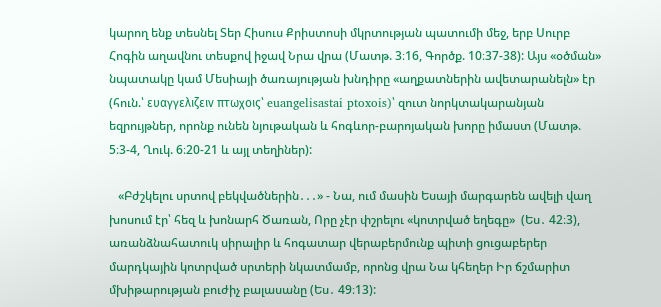կարող ենք տեսնել Տեր Հիսուս Քրիստոսի մկրտության պատումի մեջ, երբ Սուրբ Հոգին աղավնու տեսքով իջավ Նրա վրա (Մատթ. 3։16, Գործք. 10։37-38): Այս «օծման» նպատակը կամ Մեսիայի ծառայության խնդիրը «աղքատներին ավետարանելն» էր (հուն.՝ ευαγγελιζειν πτωχοις՝ euangelisastai ptoxois)՝ զուտ նորկտակարանյան եզրույթներ, որոնք ունեն նյութական և հոգևոր-բարոյական խորը իմաստ (Մատթ. 5։3-4, Ղուկ. 6։20-21 և այլ տեղիներ):

   «Բժշկելու սրտով բեկվածներին․․․» - Նա, ում մասին Եսայի մարգարեն ավելի վաղ խոսում էր՝ հեզ և խոնարհ Ծառան, Որը չէր փշրելու «կոտրված եղեգը»  (Ես․ 42։3), առանձնահատուկ սիրալիր և հոգատար վերաբերմունք պիտի ցուցաբերեր մարդկային կոտրված սրտերի նկատմամբ, որոնց վրա Նա կհեղեր Իր ճշմարիտ մխիթարության բուժիչ բալասանը (Ես․ 49։13):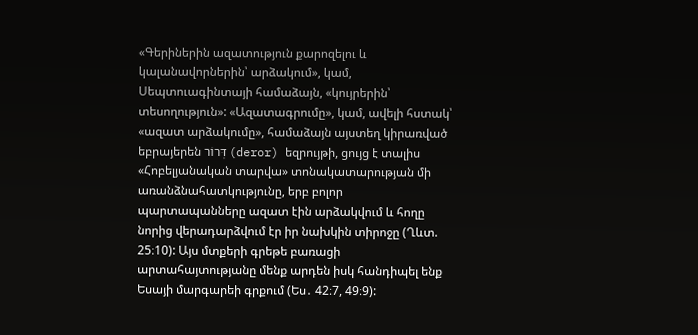«Գերիներին ազատություն քարոզելու և կալանավորներին՝ արձակում», կամ, Սեպտուագինտայի համաձայն, «կույրերին՝ տեսողություն»: «Ազատագրումը», կամ, ավելի հստակ՝ «ազատ արձակումը», համաձայն այստեղ կիրառված եբրայերեն דְּרוֹר (deror) եզրույթի, ցույց է տալիս «Հոբելյանական տարվա» տոնակատարության մի առանձնահատկությունը, երբ բոլոր պարտապանները ազատ էին արձակվում և հողը նորից վերադարձվում էր իր նախկին տիրոջը (Ղևտ. 25։10): Այս մտքերի գրեթե բառացի արտահայտությանը մենք արդեն իսկ հանդիպել ենք Եսայի մարգարեի գրքում (Ես․ 42։7, 49։9):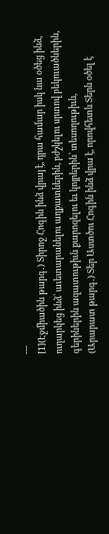---
[1](Էջմիածին թարգ․) Տիրոջ Հոգին ինձ վրայ է, դրա համար իսկ նա օծեց ինձ, ուղարկեց ինձ՝ աւետարանելու աղքատներին, բժշկելու սրտով բեկուածներին, գերիներին ազատութիւն քարոզելու եւ կոյրերին՝ տեսողութիւն,
(Արարատ թարգ․) Տեր Աստծու Հոգին ինձ վրա է, որովհետև Տերն օծել է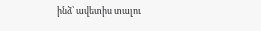ինձ՝ ավետիս տալու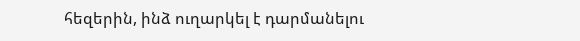հեզերին, ինձ ուղարկել է դարմանելու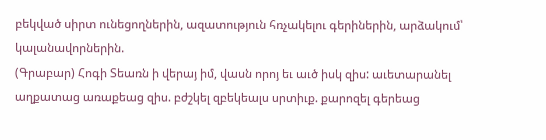բեկված սիրտ ունեցողներին, ազատություն հռչակելու գերիներին, արձակում՝ կալանավորներին.
(Գրաբար) Հոգի Տեառն ի վերայ իմ, վասն որոյ եւ աւծ իսկ զիս: աւետարանել աղքատաց առաքեաց զիս. բժշկել զբեկեալս սրտիւք. քարոզել գերեաց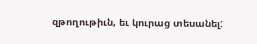զթողութիւն, եւ կուրաց տեսանել: